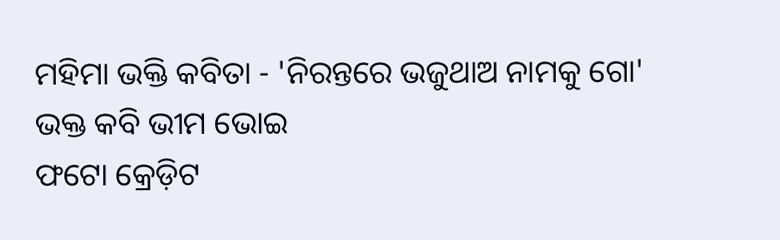ମହିମା ଭକ୍ତି କବିତା - 'ନିରନ୍ତରେ ଭଜୁଥାଅ ନାମକୁ ଗୋ'
ଭକ୍ତ କବି ଭୀମ ଭୋଇ
ଫଟୋ କ୍ରେଡ଼ିଟ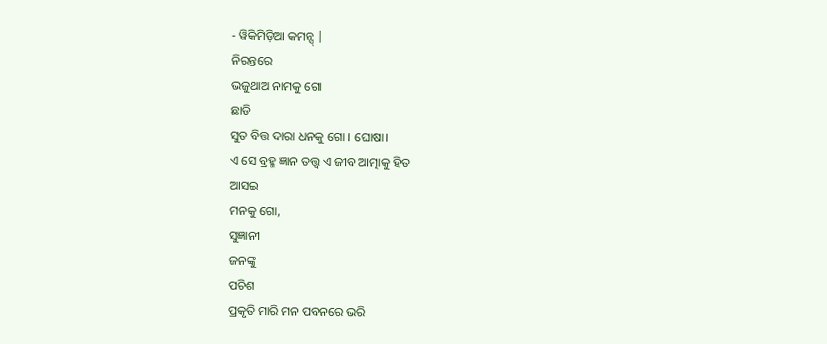- ୱିକିମିଡ଼ିଆ କମନ୍ସ୍ |
ନିରନ୍ତରେ
ଭଜୁଥାଅ ନାମକୁ ଗୋ
ଛାଡି
ସୁତ ବିତ୍ତ ଦାରା ଧନକୁ ଗୋ । ଘୋଷା।
ଏ ସେ ବ୍ରହ୍ମ ଜ୍ଞାନ ତତ୍ତ୍ୱ ଏ ଜୀବ ଆତ୍ମାକୁ ହିତ
ଆସଇ
ମନକୁ ଗୋ,
ସୁଜ୍ଞାନୀ
ଜନଙ୍କୁ
ପଚିଶ
ପ୍ରକୃତି ମାରି ମନ ପବନରେ ଭରି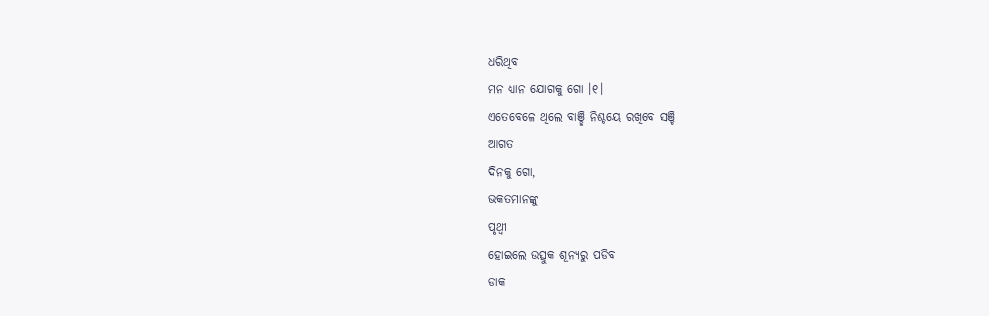ଧରିଥିବ
ମନ ଧ୍ୟାନ ଯୋଗକୁ ଗୋ ।୧।
ଏତେବେଳେ ଥିଲେ ବାଞ୍ଛି ନିଶ୍ଚୟେ ରଖିବେ ସଞ୍ଚି
ଆଗତ
ଦିନକୁ ଗୋ,
ଭକତମାନଙ୍କୁ
ପୃଥ୍ୱୀ
ହୋଇଲେ ଉତ୍ସୁକ ଶୂନ୍ୟରୁ ପଡିବ
ଡାକ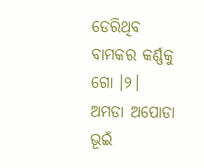ଡେରିଥିବ
ବାମକର କର୍ଣ୍ଣକୁ ଗୋ ।୨।
ଅମଡା ଅପୋଡା ଭୂଇଁ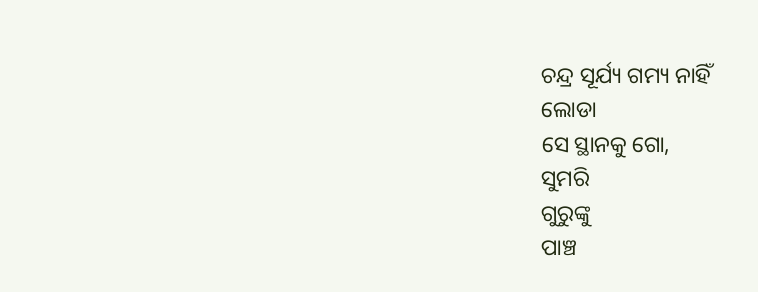ଚନ୍ଦ୍ର ସୂର୍ଯ୍ୟ ଗମ୍ୟ ନାହିଁ
ଲୋଡା
ସେ ସ୍ଥାନକୁ ଗୋ,
ସୁମରି
ଗୁରୁଙ୍କୁ
ପାଞ୍ଚ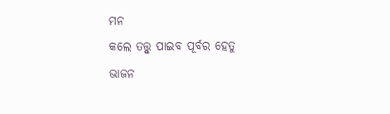ମନ
କଲେ ତତ୍ତ୍ୱୁ ପାଇବ ପୂର୍ବର ହେତୁ
ଭାଜନ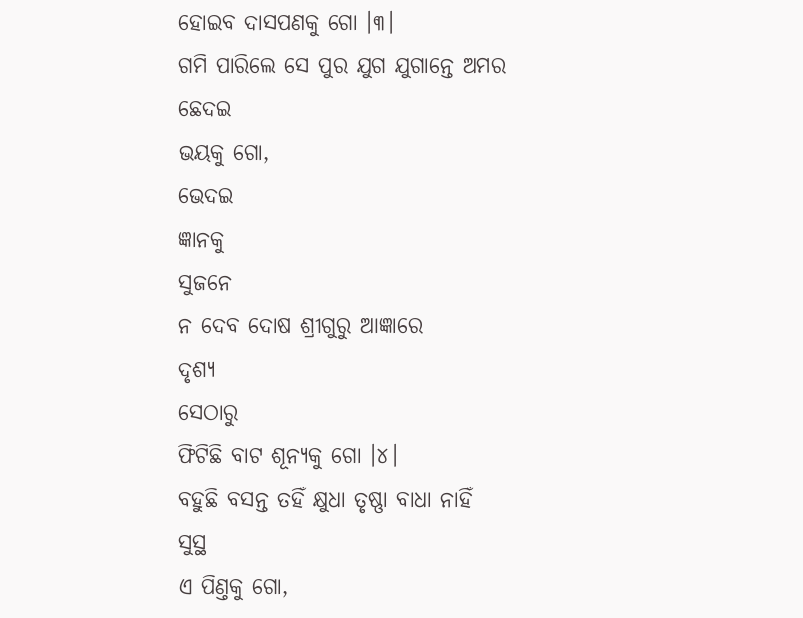ହୋଇବ ଦାସପଣକୁ ଗୋ ।୩।
ଗମି ପାରିଲେ ସେ ପୁର ଯୁଗ ଯୁଗାନ୍ତେ ଅମର
ଛେଦଇ
ଭୟକୁ ଗୋ,
ଭେଦଇ
ଜ୍ଞାନକୁ
ସୁଜନେ
ନ ଦେବ ଦୋଷ ଶ୍ରୀଗୁରୁ ଆଜ୍ଞାରେ
ଦୃଶ୍ୟ
ସେଠାରୁ
ଫିଟିଛି ବାଟ ଶୂନ୍ୟକୁ ଗୋ ।୪।
ବହୁଛି ବସନ୍ତ ତହିଁ କ୍ଷୁଧା ତୃଷ୍ଣା ବାଧା ନାହିଁ
ସୁସ୍ଥ
ଏ ପିଣ୍ତକୁ ଗୋ,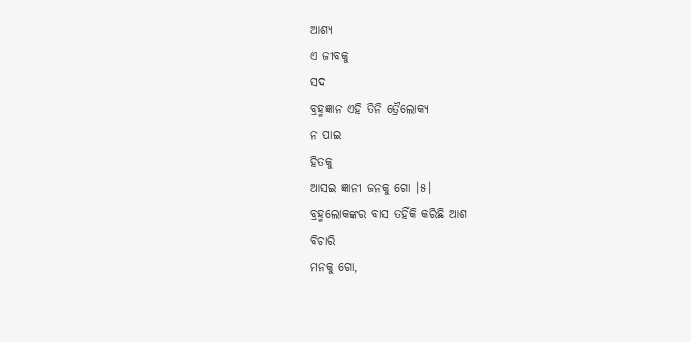ଆଶ୍ୟ
ଏ ଜୀବକୁ
ସଦ
ବ୍ରହ୍ମଜ୍ଞାନ ଏହି ତିନି ତ୍ରୈଲୋକ୍ୟ
ନ ପାଇ
ହିତକୁ
ଆସଇ ଜ୍ଞାନୀ ଜନକୁ ଗୋ ।୫।
ବ୍ରହ୍ମଲୋକଙ୍କର ବାସ ତହିଁକି କରିଛି ଆଶ
ବିଚାରି
ମନକୁ ଗୋ,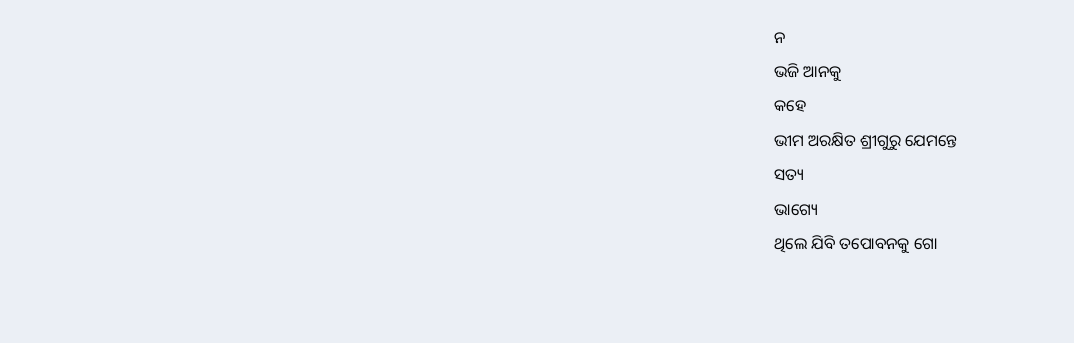ନ
ଭଜି ଆନକୁ
କହେ
ଭୀମ ଅରକ୍ଷିତ ଶ୍ରୀଗୁରୁ ଯେମନ୍ତେ
ସତ୍ୟ
ଭାଗ୍ୟେ
ଥିଲେ ଯିବି ତପୋବନକୁ ଗୋ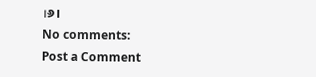।୬।
No comments:
Post a Comment